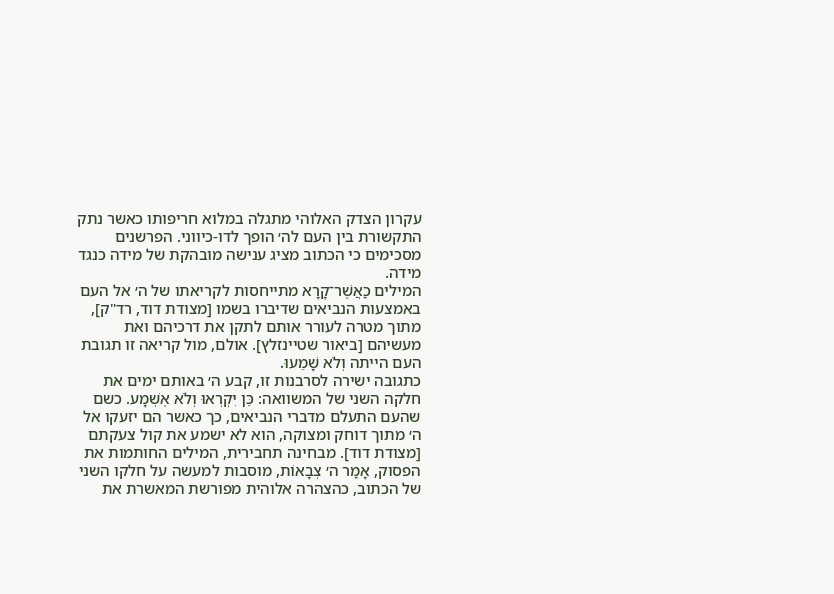עקרון הצדק האלוהי מתגלה במלוא חריפותו כאשר נתק התקשורת בין העם לה׳ הופך לדו-כיווני. הפרשנים מסכימים כי הכתוב מציג ענישה מובהקת של מידה כנגד מידה.
המילים כַאֲשֶׁר־קָרָא מתייחסות לקריאתו של ה׳ אל העם באמצעות הנביאים שדיברו בשמו [מצודת דוד, רד"ק], מתוך מטרה לעורר אותם לתקן את דרכיהם ואת מעשיהם [ביאור שטיינזלץ]. אולם, מול קריאה זו תגובת העם הייתה וְלֹא שָׁמֵעוּ.
כתגובה ישירה לסרבנות זו, קבע ה׳ באותם ימים את חלקה השני של המשוואה: כֵּן יִקְרְאוּ וְלֹא אֶשְׁמָע. כשם שהעם התעלם מדברי הנביאים, כך כאשר הם יזעקו אל ה׳ מתוך דוחק ומצוקה, הוא לא ישמע את קול צעקתם [מצודת דוד]. מבחינה תחבירית, המילים החותמות את הפסוק, אָמַר ה׳ צְבָאוֹת, מוסבות למעשה על חלקו השני של הכתוב, כהצהרה אלוהית מפורשת המאשרת את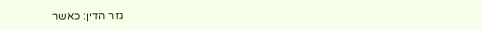גזר הדין: כאשר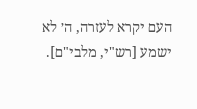העם יקרא לעזרה, ה׳ לא ישמע [רש"י, מלבי"ם].